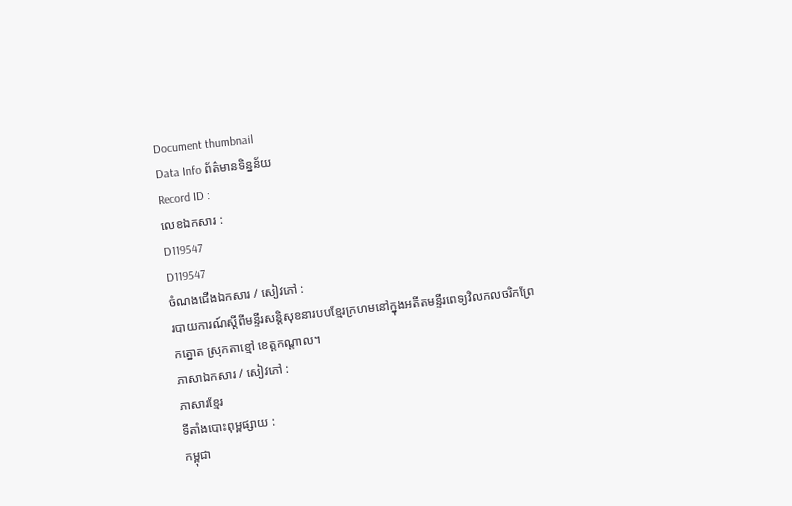Document thumbnail
Data Info ព័ត៌មានទិន្នន័យ
Record ID :
លេខឯកសារ :
D119547
D119547
ចំណងជើងឯកសារ / សៀវភៅ :
របាយការណ៍ស្តីពីមន្ទីរសន្តិសុខនារបបខ្មែរក្រហមនៅក្នុងអតីតមន្ទីរពេទ្យវិលកលចរិកព្រែកត្នោត ស្រុកតាខ្មៅ ខេត្តកណ្តាល។
ភាសាឯកសារ / សៀវភៅ :
ភាសារខ្មែរ
ទីតាំងបោះពុម្ពផ្សាយ :
កម្ពុជា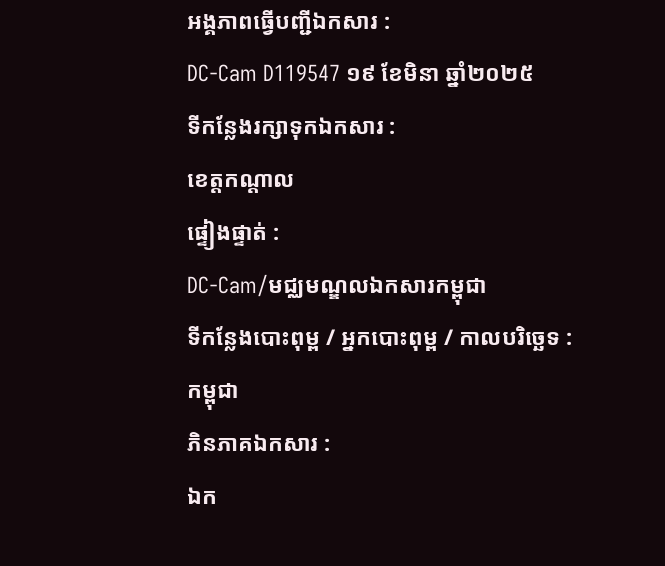អង្គភាពធ្វើបញ្ជីឯកសារ :
DC-Cam D119547 ១៩ ខែមិនា ឆ្នាំ២០២៥
ទីកន្លែងរក្សាទុកឯកសារ :
ខេត្តកណ្តាល
ផ្ទៀងផ្ទាត់ :
DC-Cam/មជ្ឈមណ្ឌលឯកសារកម្ពុជា
ទីកន្លែងបោះពុម្ព / អ្នកបោះពុម្ព / កាលបរិច្ឆេទ :
កម្ពុជា
ភិនភាគឯកសារ :
ឯក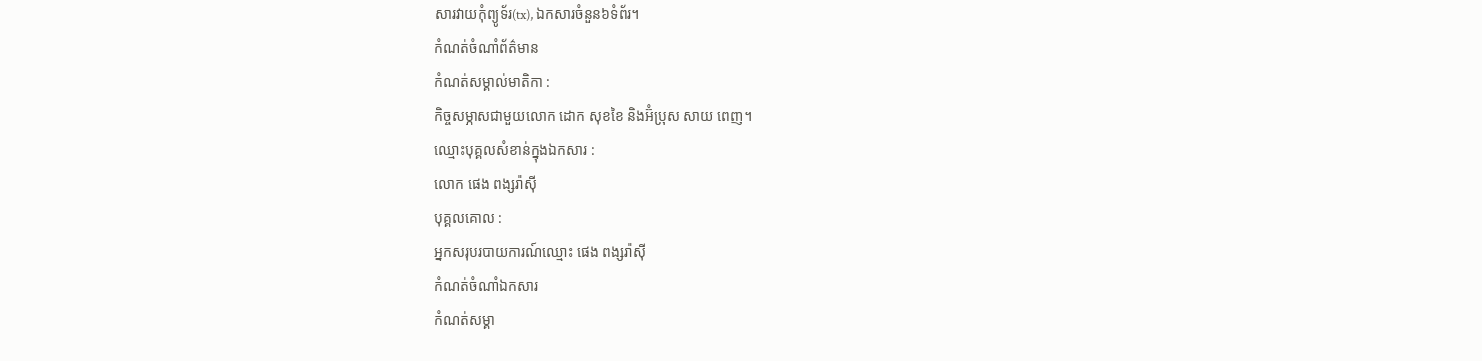សារវាយកំុព្យូទ័រ(tx), ឯកសារចំនួន៦ទំព័រ។
កំណត់ចំណាំព័ត៌មាន
កំណត់សម្គាល់មាតិកា :
កិច្ចសម្ភាសជាមួយលោក ដោក សុខខៃ និងអ៊ំប្រុស សាយ ពេញ។
ឈ្មោះបុគ្គលសំខាន់ក្នុងឯកសារ :
លោក ផេង ពង្សរ៉ាស៊ី
បុគ្គលគោល :
អ្នកសរុបរបាយការណ៍ឈ្មោះ ផេង ពង្សរ៉ាស៊ី
កំណត់ចំណាំឯកសារ
កំណត់សម្គា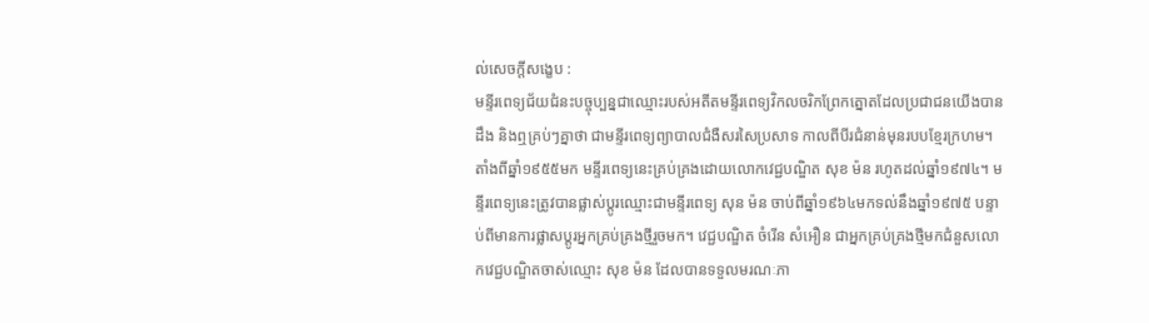ល់សេចក្ដីសង្ខេប :
មន្ទីរពេទ្យជ័យជំនះបច្ចុប្បន្នជាឈ្មោះរបស់អតីតមន្ទីរពេទ្យវិកលចរិកព្រែកត្នោតដែលប្រជាជនយើងបានដឹង និងឮគ្រប់ៗគ្នាថា ជាមន្ទីរពេទ្យព្យាបាលជំងឺសរសៃប្រសាទ កាលពីបីរជំនាន់មុនរបបខ្មែរក្រហម។ តាំងពីឆ្នាំ១៩៥៥មក មន្ទីរពេទ្យនេះគ្រប់គ្រងដោយលោកវេជ្ជបណ្ឌិត សុខ ម៉ន រហូតដល់ឆ្នាំ១៩៧៤។ មន្ទីរពេទ្យនេះត្រូវបានផ្លាស់ប្តូរឈ្មោះជាមន្ទីរពេទ្យ សុន ម៉ន ចាប់ពីឆ្នាំ១៩៦៤មកទល់នឹងឆ្នាំ១៩៧៥ បន្ទាប់ពីមានការផ្លាសប្តូរអ្នកគ្រប់គ្រងថ្មីរួចមក។ វេជ្ជបណ្ឌិត ចំរើន សំអឿន ជាអ្នកគ្រប់គ្រងថ្មីមកជំនួសលោកវេជ្ជបណ្ឌិតចាស់ឈ្មោះ សុខ ម៉ន ដែលបានទទួលមរណៈភា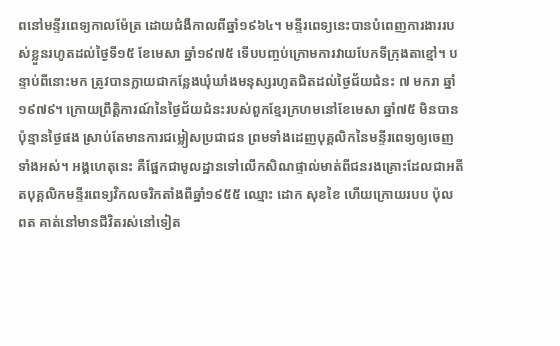ពនៅមន្ទីរពេទ្យកាលម៉ែត្រ ដោយជំងឺកាលពីឆ្នាំ១៩៦៤។ មន្ទីរពេទ្យនេះបានបំពេញការងាររបស់ខ្លួនរហូតដល់ថ្ងៃទី១៥ ខែមេសា ឆ្នាំ១៩៧៥ ទើបបញ្ចប់ក្រោមការវាយបែកទីក្រុងតាខ្មៅ។ បន្ទាប់ពីនោះមក ត្រូវបានក្លាយជាកន្លែងឃុំឃាំងមនុស្សរហូតជិតដល់ថ្ងៃជ័យជំនះ ៧ មករា ឆ្នាំ១៩៧៩។ ក្រោយព្រឹត្តិការណ៍នៃថ្ងៃជ័យជំនះរបស់ពួកខ្មែរក្រហមនៅខែមេសា ឆ្នាំ៧៥ មិនបានប៉ុន្មានថ្ងៃផង ស្រាប់តែមានការជម្លៀសប្រជាជន ព្រមទាំងដេញបុគ្គលិកនៃមន្ទីរពេទ្យឲ្យចេញទាំងអស់។ អង្គហេតុនេះ គឺផ្អែកជាមូលដ្ឋានទៅលើកសិណផ្ទាល់មាត់ពីជនរងគ្រោះដែលជាអតីតបុគ្គលិកមន្ទីរពេទ្យវិកលចរិកតាំងពីឆ្នាំ១៩៥៥ ឈ្មោះ ដោក សុខខៃ ហើយក្រោយរបប ប៉ុល ពត គាត់នៅមានជីវិតរស់នៅទៀត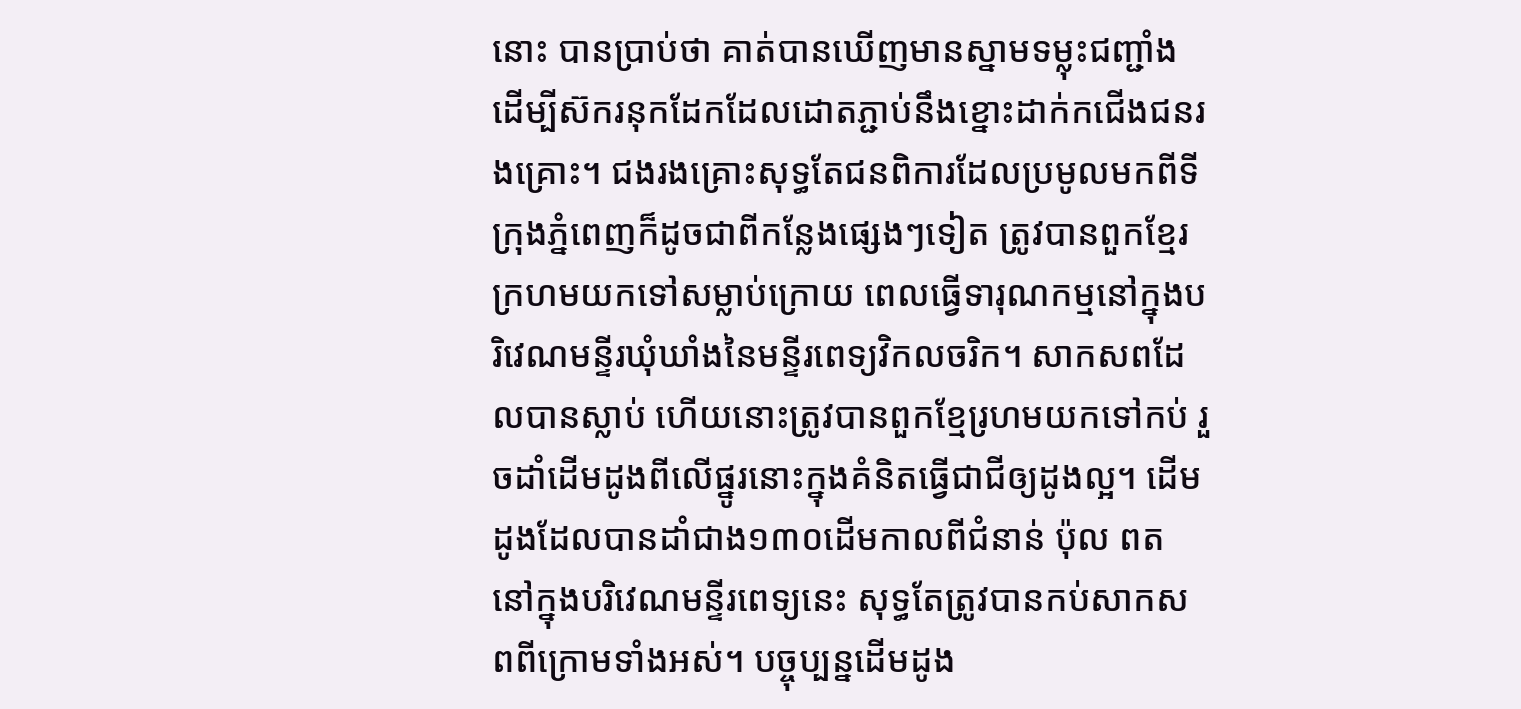នោះ បានប្រាប់ថា គាត់បានឃើញមានស្នាមទម្លុះជញ្ជាំង ដើម្បីស៊ករនុកដែកដែលដោតភ្ជាប់នឹងខ្នោះដាក់កជើងជនរងគ្រោះ។ ជងរងគ្រោះសុទ្ធតែជនពិការដែលប្រមូលមកពីទីក្រុងភ្នំពេញក៏ដូចជាពីកន្លែងផ្សេងៗទៀត ត្រូវបានពួកខ្មែរក្រហមយកទៅសម្លាប់ក្រោយ ពេលធ្វើទារុណកម្មនៅក្នុងបរិវេណមន្ទីរឃុំឃាំងនៃមន្ទីរពេទ្យវិកលចរិក។ សាកសពដែលបានស្លាប់ ហើយនោះត្រូវបានពួកខ្មែរ្រហមយកទៅកប់ រួចដាំដើមដូងពីលើផ្នូរនោះក្នុងគំនិតធ្វើជាជីឲ្យដូងល្អ។ ដើមដូងដែលបានដាំជាង១៣០ដើមកាលពីជំនាន់ ប៉ុល ពត នៅក្នុងបរិវេណមន្ទីរពេទ្យនេះ សុទ្ធតែត្រូវបានកប់សាកសពពីក្រោមទាំងអស់។ បច្ចុប្បន្នដើមដូង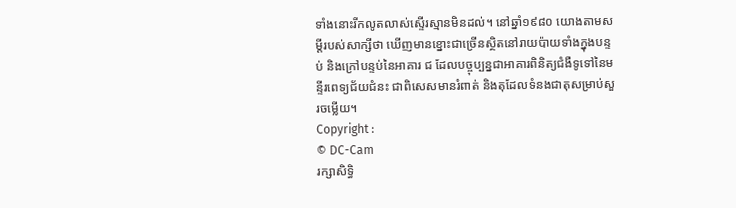ទាំងនោះរីកលូតលាស់ស្ទើរស្មានមិនដល់។ នៅឆ្នាំ១៩៨០ យោងតាមសម្តីរបស់សាក្សីថា ឃើញមានខ្នោះជាច្រើនស្ថិតនៅរាយប៉ាយទាំងក្នុងបន្ទប់ និងក្រៅបន្ទប់នៃអាគារ ជ ដែលបច្ចុប្បន្នជាអាគារពិនិត្យជំងឺទូទៅនៃមន្ទីរពេទ្យជ័យជំនះ ជាពិសេសមានរំពាត់ និងតុដែលទំនងជាតុសម្រាប់សួរចម្លើយ។
Copyright :
© DC-Cam
រក្សាសិទ្ធិ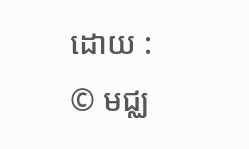ដោយ :
© មជ្ឈ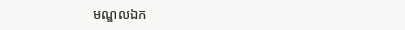មណ្ឌលឯក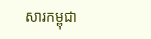សារកម្ពុជា